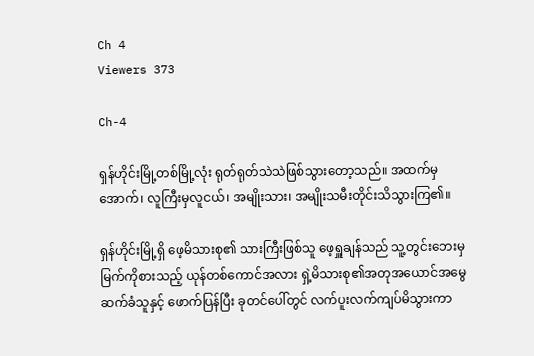Ch 4
Viewers 373

Ch-4

ရှန်ဟိုင်းမြို့တစ်မြို့လုံး ရုတ်ရုတ်သဲသဲဖြစ်သွားတော့သည်။ အထက်မှအောက်၊ လူကြီးမှလူငယ်၊ အမျိုးသား၊ အမျိုးသမီးတိုင်းသိသွားကြ၏။

ရှန်ဟိုင်းမြို့ရှိ ဖေ့မိသားစု၏ သားကြီးဖြစ်သူ ဖေ့ရှူချန်သည် သူ့တွင်းဘေးမှ မြက်ကိုစားသည့် ယုန်တစ်ကောင်အလား ရှဲ့မိသားစု၏အတုအယောင်အမွေဆက်ခံသူနှင့် ဖောက်ပြန်ပြီး ခုတင်ပေါ်တွင် လက်ပူးလက်ကျပ်မိသွားကာ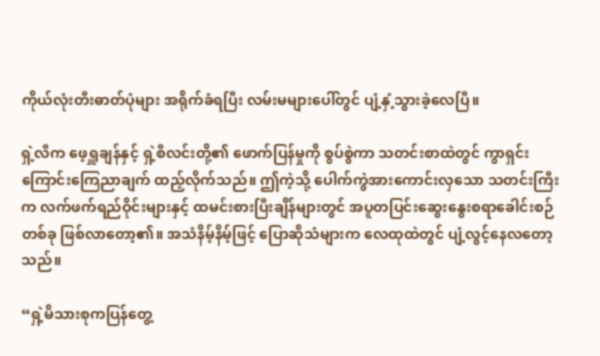ကိုယ်လုံးတီးဓာတ်ပုံများ အရိုက်ခံရပြီး လမ်းမများပေါ်တွင် ပျံ့နှံ့သွားခဲ့လေပြီ။

ရှဲ့လီက ဖေ့ရှူချန်နှင့် ရှဲ့စီလင်းတို့၏ ဖောက်ပြန်မှုကို စွပ်စွဲကာ သတင်းစာထဲတွင် ကွာရှင်းကြောင်းကြေညာချက် ထည့်လိုက်သည်။ ဤကဲ့သို့ ပေါက်ကွဲအားကောင်းလှသော သတင်းကြီးက လက်ဖက်ရည်ဝိုင်းများနှင့် ထမင်းစားပြီးချိန်များတွင် အပူတပြင်းဆွေးနွေးစရာခေါင်းစဉ်တစ်ခု ဖြစ်လာတော့၏။ အသံနိမ့်နိမ့်ဖြင့် ပြောဆိုသံများက လေထုထဲတွင် ပျံ့လွင့်နေလတော့သည်။

“ရှဲ့မိသားစုကပြန်တွေ့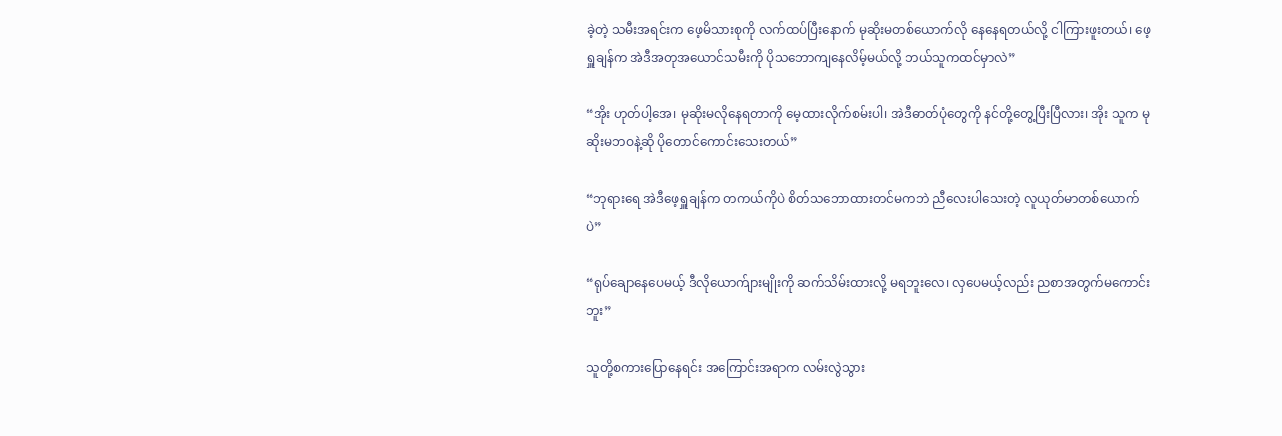ခဲ့တဲ့ သမီးအရင်းက ဖေ့မိသားစုကို လက်ထပ်ပြီးနောက် မုဆိုးမတစ်ယောက်လို နေနေရတယ်လို့ ငါကြားဖူးတယ်၊ ဖေ့ရှူချန်က အဲဒီအတုအယောင်သမီးကို ပိုသဘောကျနေလိမ့်မယ်လို့ ဘယ်သူကထင်မှာလဲ”

“အိုး ဟုတ်ပါ့အေ၊ မုဆိုးမလိုနေရတာကို မေ့ထားလိုက်စမ်းပါ၊ အဲဒီဓာတ်ပုံတွေကို နင်တို့တွေ့ပြီးပြီလား၊ အိုး သူက မုဆိုးမဘဝနဲ့ဆို ပိုတောင်ကောင်းသေးတယ်”

“ဘုရားရေ အဲဒီဖေ့ရှူချန်က တကယ်ကိုပဲ စိတ်သဘောထားတင်မကဘဲ ညီလေးပါသေးတဲ့ လူယုတ်မာတစ်ယောက်ပဲ”

“ရုပ်ချောနေပေမယ့် ဒီလိုယောက်ျားမျိုးကို ဆက်သိမ်းထားလို့ မရဘူးလေ၊ လှပေမယ့်လည်း ညစာအတွက်မကောင်းဘူး”

သူတို့စကားပြောနေရင်း အကြောင်းအရာက လမ်းလွဲသွား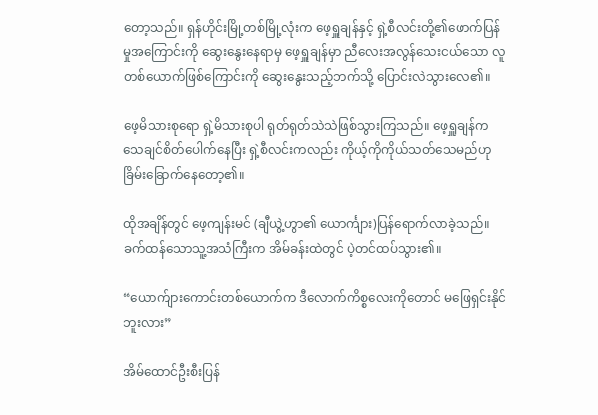တော့သည်။ ရှန်ဟိုင်းမြို့တစ်မြို့လုံးက ဖေ့ရှူချန်နှင့် ရှဲ့စီလင်းတို့၏ဖောက်ပြန်မှုအကြောင်းကို ဆွေးနွေးနေရာမှ ဖေ့ရှူချန်မှာ ညီလေးအလွန်သေးငယ်သော လူတစ်ယောက်ဖြစ်ကြောင်းကို ဆွေးနွေးသည့်ဘက်သို့ ပြောင်းလဲသွားလေ၏။

ဖေ့မိသားစုရော ရှဲ့မိသားစုပါ ရုတ်ရုတ်သဲသဲဖြစ်သွားကြသည်။ ဖေ့ရှူချန်က သေချင်စိတ်ပေါက်နေပြီး ရှဲ့စီလင်းကလည်း ကိုယ့်ကိုကိုယ်သတ်သေမည်ဟု ခြိမ်းခြောက်နေတော့၏။

ထိုအချိန်တွင် ဖေ့ကျန်းမင် (ချီယွဲ့ဟွာ၏ ယောင်္ကျား)ပြန်ရောက်လာခဲ့သည်။ ခက်ထန်သောသူ့အသံကြီးက အိမ်ခန်းထဲတွင် ပဲ့တင်ထပ်သွား၏။

“ယောက်ျားကောင်းတစ်ယောက်က ဒီလောက်ကိစ္စလေးကိုတောင် မဖြေရှင်းနိုင်ဘူးလား”

အိမ်ထောင်ဦးစီးပြန်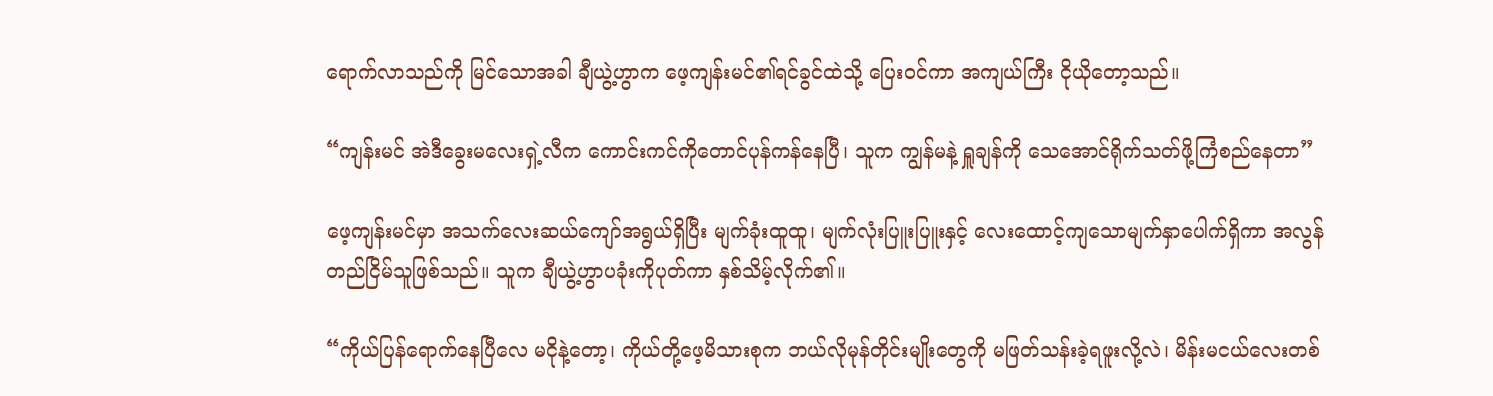ရောက်လာသည်ကို မြင်သောအခါ ချီယွဲ့ဟွာက ဖေ့ကျန်းမင်၏ရင်ခွင်ထဲသို့ ပြေးဝင်ကာ အကျယ်ကြီး ငိုယိုတော့သည်။

“ကျန်းမင် အဲဒီခွေးမလေးရှဲ့လီက ကောင်းကင်ကိုတောင်ပုန်ကန်နေပြီ၊ သူက ကျွန်မနဲ့ ရှူချန်ကို သေအောင်ရိုက်သတ်ဖို့ကြံစည်နေတာ”

ဖေ့ကျန်းမင်မှာ အသက်လေးဆယ်ကျော်အရွယ်ရှိပြီး မျက်ခုံးထူထူ၊ မျက်လုံးပြူးပြူးနှင့် လေးထောင့်ကျသောမျက်နှာပေါက်ရှိကာ အလွန်တည်ငြိမ်သူဖြစ်သည်။ သူက ချီယွဲ့ဟွာပခုံးကိုပုတ်ကာ နှစ်သိမ့်လိုက်၏။

“ကိုယ်ပြန်ရောက်နေပြီလေ မငိုနဲ့တော့၊ ကိုယ်တို့ဖေ့မိသားစုက ဘယ်လိုမုန်တိုင်းမျိုးတွေကို မဖြတ်သန်းခဲ့ရဖူးလို့လဲ၊ မိန်းမငယ်လေးတစ်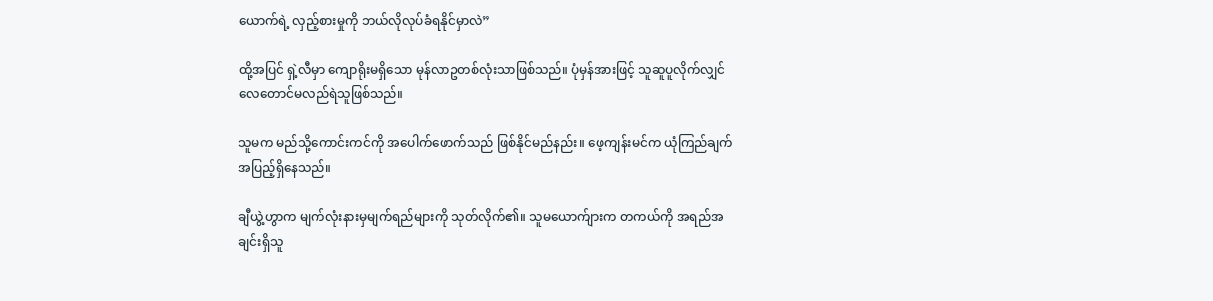ယောက်ရဲ့ လှည့်စားမှုကို ဘယ်လိုလုပ်ခံရနိုင်မှာလဲ”

ထို့အပြင် ရှဲ့လီမှာ ကျောရိုးမရှိသော မုန်လာဥတစ်လုံးသာဖြစ်သည်။ ပုံမှန်အားဖြင့် သူဆူပူလိုက်လျှင် လေတောင်မလည်ရဲသူဖြစ်သည်။

သူမက မည်သို့ကောင်းကင်ကို အပေါက်ဖောက်သည် ဖြစ်နိုင်မည်နည်း။ ဖေ့ကျန်းမင်က ယုံကြည်ချက်အပြည့်ရှိနေသည်။

ချီယွဲ့ဟွာက မျက်လုံးနားမှမျက်ရည်များကို သုတ်လိုက်၏။ သူမယောက်ျားက တကယ်ကို အရည်အချင်းရှိသူ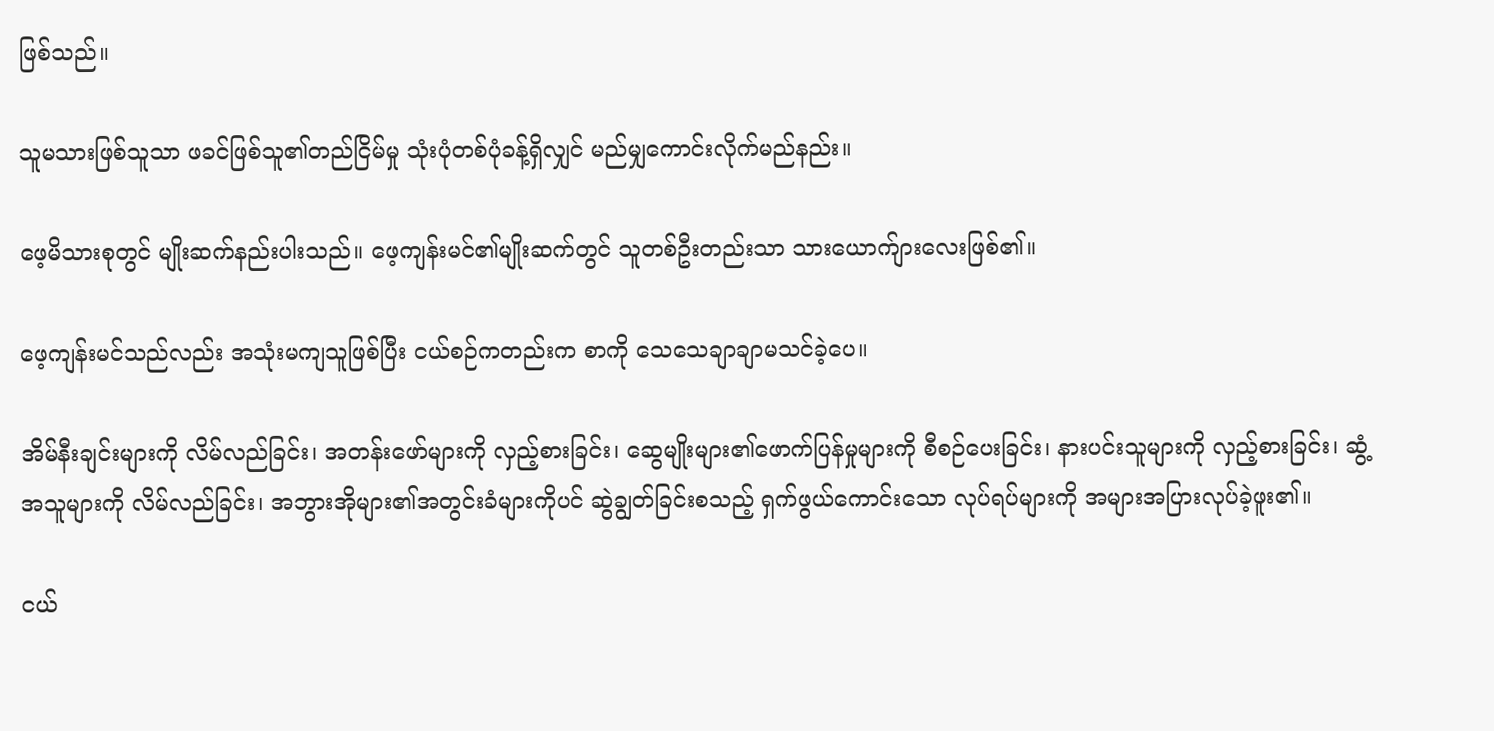ဖြစ်သည်။

သူမသားဖြစ်သူသာ ဖခင်ဖြစ်သူ၏တည်ငြိမ်မှု သုံးပုံတစ်ပုံခန့်ရှိလျှင် မည်မျှကောင်းလိုက်မည်နည်း။

ဖေ့မိသားစုတွင် မျိုးဆက်နည်းပါးသည်။ ဖေ့ကျန်းမင်၏မျိုးဆက်တွင် သူတစ်ဦးတည်းသာ သားယောက်ျားလေးဖြစ်၏။

ဖေ့ကျန်းမင်သည်လည်း အသုံးမကျသူဖြစ်ပြီး ငယ်စဉ်ကတည်းက စာကို သေသေချာချာမသင်ခဲ့ပေ။

အိမ်နီးချင်းများကို လိမ်လည်ခြင်း၊ အတန်းဖော်များကို လှည့်စားခြင်း၊ ဆွေမျိုးများ၏ဖောက်ပြန်မှုများကို စီစဉ်ပေးခြင်း၊ နားပင်းသူများကို လှည့်စားခြင်း၊ ဆွံ့အသူများကို လိမ်လည်ခြင်း၊ အဘွားအိုများ၏အတွင်းခံများကိုပင် ဆွဲချွတ်ခြင်းစသည့် ရှက်ဖွယ်ကောင်းသော လုပ်ရပ်များကို အများအပြားလုပ်ခဲ့ဖူး၏။

ငယ်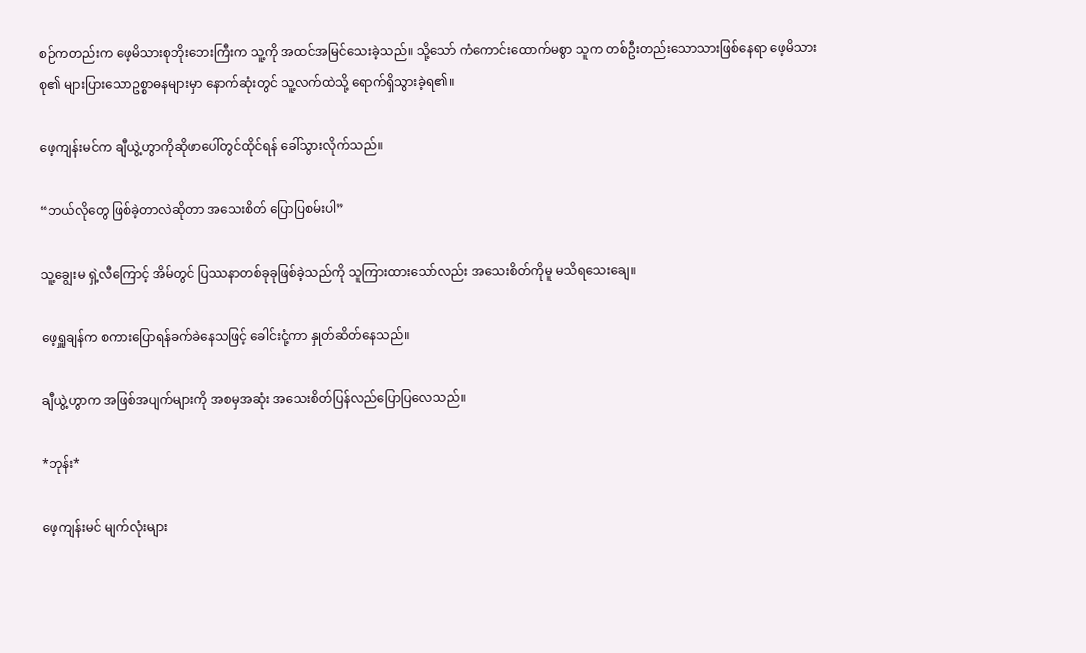စဉ်ကတည်းက ဖေ့မိသားစုဘိုးဘေးကြီးက သူ့ကို အထင်အမြင်သေးခဲ့သည်။ သို့သော် ကံကောင်းထောက်မစွာ သူက တစ်ဦးတည်းသောသားဖြစ်နေရာ ဖေ့မိသားစု၏ များပြားသောဥစ္စာဓနများမှာ နောက်ဆုံးတွင် သူ့လက်ထဲသို့ ရောက်ရှိသွားခဲ့ရ၏။

ဖေ့ကျန်းမင်က ချီယွဲ့ဟွာကိုဆိုဖာပေါ်တွင်ထိုင်ရန် ခေါ်သွားလိုက်သည်။

“ဘယ်လိုတွေ ဖြစ်ခဲ့တာလဲဆိုတာ အသေးစိတ် ပြောပြစမ်းပါ”

သူ့ချွေးမ ရှဲ့လီကြောင့် အိမ်တွင် ပြဿနာတစ်ခုခုဖြစ်ခဲ့သည်ကို သူကြားထားသော်လည်း အသေးစိတ်ကိုမူ မသိရသေးချေ။

ဖေ့ရှူချန်က စကားပြောရန်ခက်ခဲနေသဖြင့် ခေါင်းငုံ့ကာ နှုတ်ဆိတ်နေသည်။

ချီယွဲ့ဟွာက အဖြစ်အပျက်များကို အစမှအဆုံး အသေးစိတ်ပြန်လည်ပြောပြလေသည်။

*ဘုန်း*

ဖေ့ကျန်းမင် မျက်လုံးများ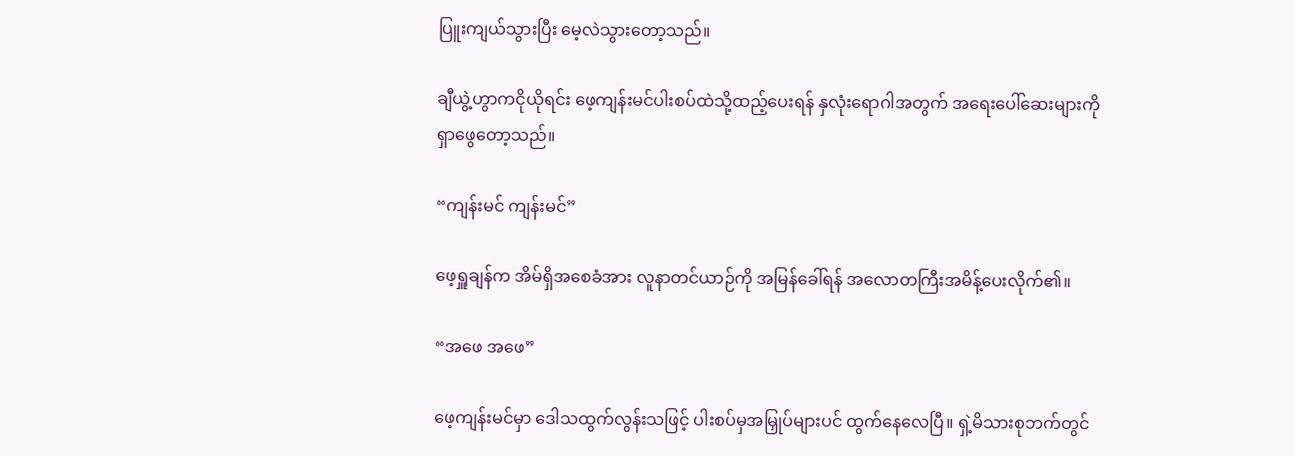ပြူးကျယ်သွားပြီး မေ့လဲသွားတော့သည်။

ချီယွဲ့ဟွာကငိုယိုရင်း ဖေ့ကျန်းမင်ပါးစပ်ထဲသို့ထည့်ပေးရန် နှလုံးရောဂါအတွက် အရေးပေါ်ဆေးများကို ရှာဖွေတော့သည်။

“ကျန်းမင် ကျန်းမင်”

ဖေ့ရှူချန်က အိမ်ရှိအစေခံအား လူနာတင်ယာဉ်ကို အမြန်ခေါ်ရန် အလောတကြီးအမိန့်ပေးလိုက်၏။

“အဖေ အဖေ”

ဖေ့ကျန်းမင်မှာ ဒေါသထွက်လွန်းသဖြင့် ပါးစပ်မှအမြှုပ်များပင် ထွက်နေလေပြီ။ ရှဲ့မိသားစုဘက်တွင်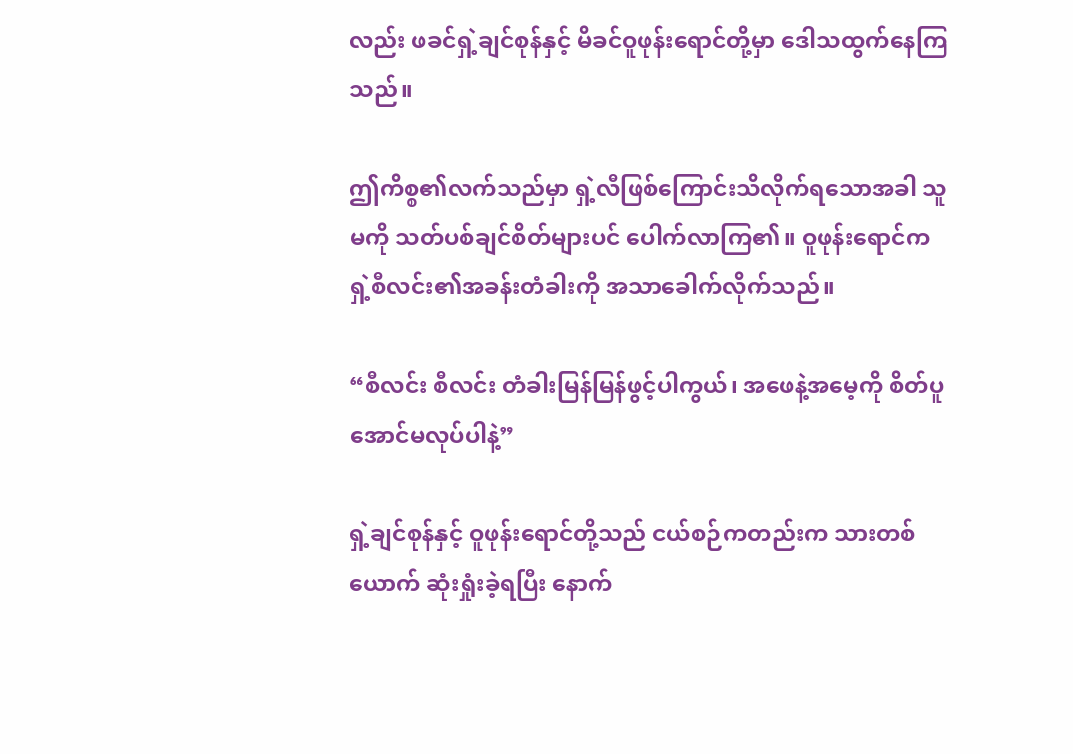လည်း ဖခင်ရှဲ့ချင်စုန်နှင့် မိခင်ဝူဖုန်းရောင်တို့မှာ ဒေါသထွက်နေကြသည်။

ဤကိစ္စ၏လက်သည်မှာ ရှဲ့လီဖြစ်ကြောင်းသိလိုက်ရသောအခါ သူမကို သတ်ပစ်ချင်စိတ်များပင် ပေါက်လာကြ၏။ ဝူဖုန်းရောင်က ရှဲ့စီလင်း၏အခန်းတံခါးကို အသာခေါက်လိုက်သည်။

“စီလင်း စီလင်း တံခါးမြန်မြန်ဖွင့်ပါကွယ်၊ အဖေနဲ့အမေ့ကို စိတ်ပူအောင်မလုပ်ပါနဲ့”

ရှဲ့ချင်စုန်နှင့် ဝူဖုန်းရောင်တို့သည် ငယ်စဉ်ကတည်းက သားတစ်ယောက် ဆုံးရှုံးခဲ့ရပြီး နောက်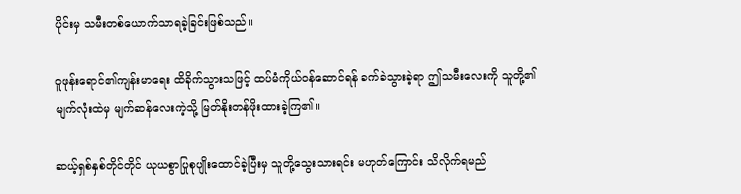ပိုင်းမှ သမီးတစ်ယောက်သာရခဲ့ခြင်းဖြစ်သည်။

ဝူဖုန်းရောင်၏ကျန်းမာရေး ထိခိုက်သွားသဖြင့် ထပ်မံကိုယ်ဝန်ဆောင်ရန် ခက်ခဲသွားခဲ့ရာ ဤသမီးလေးကို သူတို့၏မျက်လုံးထဲမှ မျက်ဆန်လေးကဲ့သို့ မြတ်နိုးတန်ဖိုးထားခဲ့ကြ၏။

ဆယ့်ရှစ်နှစ်တိုင်တိုင် ယုယစွာပြုစုပျိုးထောင်ခဲ့ပြီးမှ သူတို့သွေးသားရင်း မဟုတ်ကြောင်း သိလိုက်ရမည်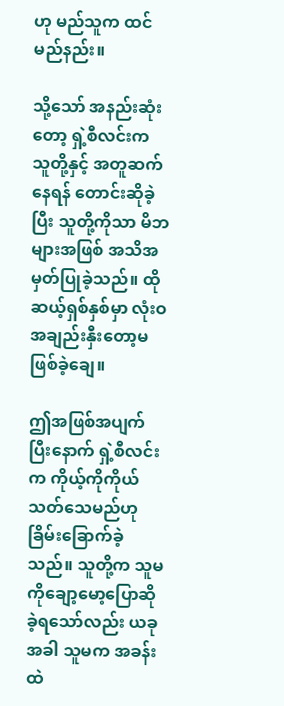ဟု မည်သူက ထင်မည်နည်း။

သို့သော် အနည်းဆုံးတော့ ရှဲ့စီလင်းက သူတို့နှင့် အတူဆက်နေရန် တောင်းဆိုခဲ့ပြီး သူတို့ကိုသာ မိဘများအဖြစ် အသိအမှတ်ပြုခဲ့သည်။ ထိုဆယ့်ရှစ်နှစ်မှာ လုံးဝအချည်းနှီးတော့မဖြစ်ခဲ့ချေ။

ဤအဖြစ်အပျက်ပြီးနောက် ရှဲ့စီလင်းက ကိုယ့်ကိုကိုယ်သတ်သေမည်ဟု ခြိမ်းခြောက်ခဲ့သည်။ သူတို့က သူမကိုချော့မော့ပြောဆိုခဲ့ရသော်လည်း ယခုအခါ သူမက အခန်းထဲ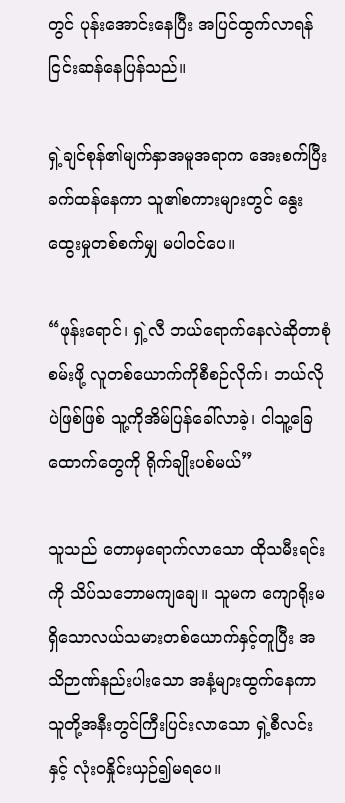တွင် ပုန်းအောင်းနေပြီး အပြင်ထွက်လာရန် ငြင်းဆန်နေပြန်သည်။

ရှဲ့ချင်စုန်၏မျက်နှာအမူအရာက အေးစက်ပြီး ခက်ထန်နေကာ သူ၏စကားများတွင် နွေးထွေးမှုတစ်စက်မျှ မပါဝင်ပေ။

“ဖုန်းရောင်၊ ရှဲ့လီ ဘယ်ရောက်နေလဲဆိုတာစုံစမ်းဖို့ လူတစ်ယောက်ကိုစီစဉ်လိုက်၊ ဘယ်လိုပဲဖြစ်ဖြစ် သူ့ကိုအိမ်ပြန်ခေါ်လာခဲ့၊ ငါသူ့ခြေထောက်တွေကို ရိုက်ချိုးပစ်မယ်”

သူသည် တောမှရောက်လာသော ထိုသမီးရင်းကို သိပ်သဘောမကျချေ။ သူမက ကျောရိုးမရှိသောလယ်သမားတစ်ယောက်နှင့်တူပြီး အသိဉာဏ်နည်းပါးသော အနံ့များထွက်နေကာ သူတို့အနီးတွင်ကြီးပြင်းလာသော ရှဲ့စီလင်းနှင့် လုံးဝနှိုင်းယှဉ်၍မရပေ။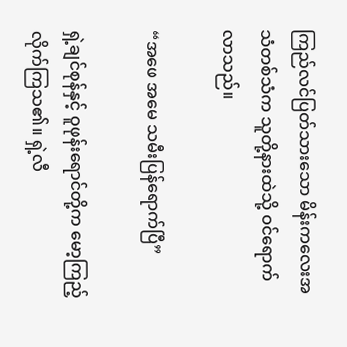ကြည်လင်ပြတ်သားသော မိန်းကလေးအသံတစ်သံက သူတို့နားထဲသို့ ဝင်ရောက်လာသည်။

“အဖေ အမေ သမီးပြန်ရောက်ပြီ”

ရှဲ့ချင်စုန်နှင့် ဝူဖုန်းရောင်တို့က မော့ကြည့်လိုက်ကြသ၏။ ရှဲ့လီ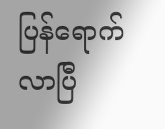ပြန်ရောက်လာပြီ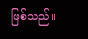ဖြစ်သည်။